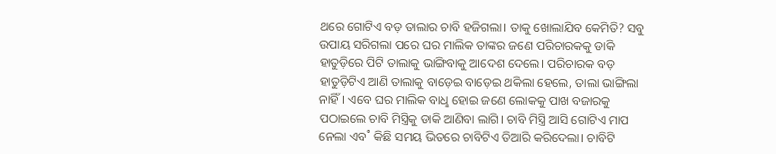ଥରେ ଗୋଟିଏ ବଡ଼ ତାଲାର ଚାବି ହଜିଗଲା। ତାକୁ ଖୋଲାଯିବ କେମିତି? ସବୁ ଉପାୟ ସରିଗଲା ପରେ ଘର ମାଲିକ ତାଙ୍କର ଜଣେ ପରିଚାରକକୁ ଡାକି ହାତୁଡ଼ିରେ ପିଟି ତାଲାକୁ ଭାଙ୍ଗିବାକୁ ଆଦେଶ ଦେଲେ। ପରିଚାରକ ବଡ଼ ହାତୁଡ଼ିଟିଏ ଆଣି ତାଲାକୁ ବାଡ଼େଇ ବାଡ଼େଇ ଥକିଲା ହେଲେ, ତାଲା ଭାଙ୍ଗିଲା ନାହିଁ। ଏବେ ଘର ମାଲିକ ବାଧୢ ହୋଇ ଜଣେ ଲୋକକୁ ପାଖ ବଜାରକୁ ପଠାଇଲେ ଚାବି ମିସ୍ତ୍ରିକୁ ଡାକି ଆଣିବା ଲାଗି। ଚାବି ମିସ୍ତ୍ରି ଆସି ଗୋଟିଏ ମାପ ନେଲା ଏବ˚ କିଛି ସମୟ ଭିତରେ ଚାବିଟିଏ ତିଆରି କରିଦେଲା। ଚାବିଟି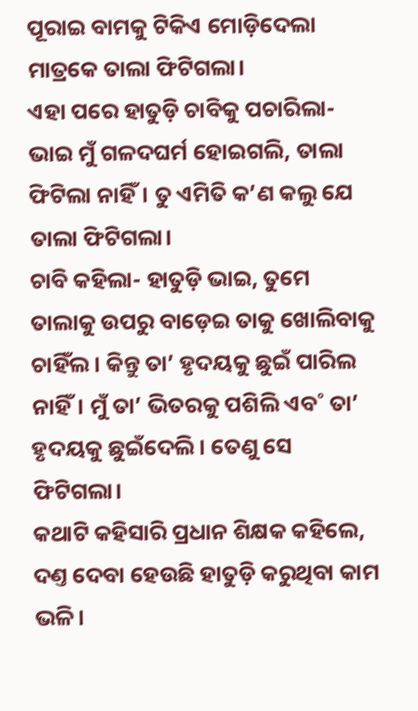ପୂରାଇ ବାମକୁ ଟିକିଏ ମୋଡ଼ିଦେଲା ମାତ୍ରକେ ତାଲା ଫିଟିଗଲା।
ଏହା ପରେ ହାତୁଡ଼ି ଚାବିକୁ ପଚାରିଲା- ଭାଇ ମୁଁ ଗଳଦଘର୍ମ ହୋଇଗଲି, ତାଲା ଫିଟିଲା ନାହିଁ। ତୁ ଏମିତି କ’ଣ କଲୁ ଯେ ତାଲା ଫିଟିଗଲା।
ଚାବି କହିଲା- ହାତୁଡ଼ି ଭାଇ, ତୁମେ ତାଲାକୁ ଉପରୁ ବାଡ଼େଇ ତାକୁ ଖୋଲିବାକୁ ଚାହିଁଲ। କିନ୍ତୁ ତା’ ହୃଦୟକୁ ଛୁଇଁ ପାରିଲ ନାହିଁ। ମୁଁ ତା’ ଭିତରକୁ ପଶିଲି ଏବ˚ ତା’ ହୃଦୟକୁ ଛୁଇଁଦେଲି। ତେଣୁ ସେ ଫିଟିଗଲା।
କଥାଟି କହିସାରି ପ୍ରଧାନ ଶିକ୍ଷକ କହିଲେ, ଦଣ୍ତ ଦେବା ହେଉଛି ହାତୁଡ଼ି କରୁଥିବା କାମ ଭଳି।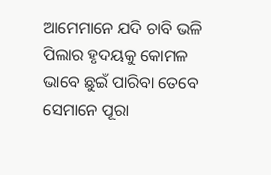ଆମେମାନେ ଯଦି ଚାବି ଭଳି ପିଲାର ହୃଦୟକୁ କୋମଳ ଭାବେ ଛୁଇଁ ପାରିବା ତେବେ ସେମାନେ ପୂରା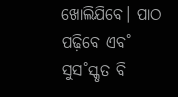ଖୋଲିଯିବେ। ପାଠ ପଢ଼ିବେ ଏବ˚ ସୁସ˚ସ୍କୃତ ବି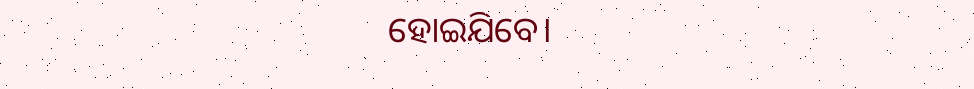ହୋଇଯିବେ।